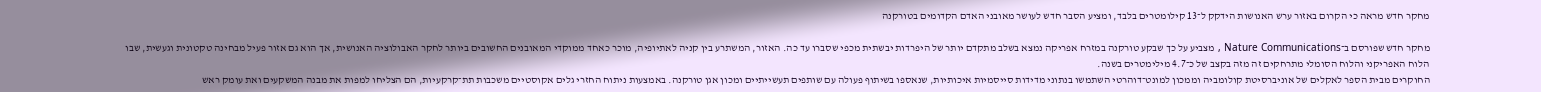מחקר חדש מראה כי הקרום באזור ערש האנושות הידקק ל־13 קילומטרים בלבד, ומציע הסבר חדש לעושר מאובני האדם הקדומים בטורקנה

מחקר חדש שפורסם ב־Nature Communications , מצביע על כך שבקע טורקנה במזרח אפריקה נמצא בשלב מתקדם יותר של היפרדות יבשתית מכפי שסברו עד כה. האזור, המשתרע בין קניה לאתיופיה, מוכר כאחד ממוקדי המאובנים החשובים ביותר לחקר האבולוציה האנושית, אך הוא גם אזור פעיל מבחינה טקטונית וגעשית, שבו הלוח האפריקני והלוח הסומלי מתרחקים זה מזה בקצב של כ־4.7 מילימטרים בשנה.
החוקרים מבית הספר לאקלים של אוניברסיטת קולומביה וממכון למונט־דוהרטי השתמשו בנתוני מדידות סייסמיות איכותיות, שנאספו בשיתוף פעולה עם שותפים תעשייתיים ומכון אגן טורקנה. באמצעות ניתוח החזרי גלים אקוסטיים משכבות תת־קרקעיות, הם הצליחו למפות את מבנה המשקעים ואת עומק ראש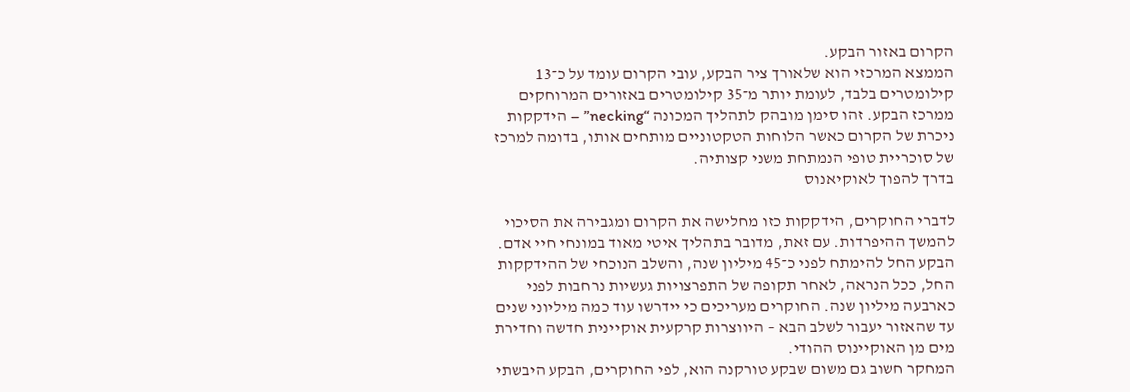הקרום באזור הבקע.
הממצא המרכזי הוא שלאורך ציר הבקע, עובי הקרום עומד על כ־13 קילומטרים בלבד, לעומת יותר מ־35 קילומטרים באזורים המרוחקים ממרכז הבקע. זהו סימן מובהק לתהליך המכונה “necking” – הידקקות ניכרת של הקרום כאשר הלוחות הטקטוניים מותחים אותו, בדומה למרכז של סוכריית טופי הנמתחת משני קצותיה.
בדרך להפוך לאוקיאנוס

לדברי החוקרים, הידקקות כזו מחלישה את הקרום ומגבירה את הסיכוי להמשך ההיפרדות. עם זאת, מדובר בתהליך איטי מאוד במונחי חיי אדם. הבקע החל להימתח לפני כ־45 מיליון שנה, והשלב הנוכחי של ההידקקות החל, ככל הנראה, לאחר תקופה של התפרצויות געשיות נרחבות לפני כארבעה מיליון שנה. החוקרים מעריכים כי יידרשו עוד כמה מיליוני שנים עד שהאזור יעבור לשלב הבא – היווצרות קרקעית אוקיינית חדשה וחדירת מים מן האוקיינוס ההודי.
המחקר חשוב גם משום שבקע טורקנה הוא, לפי החוקרים, הבקע היבשתי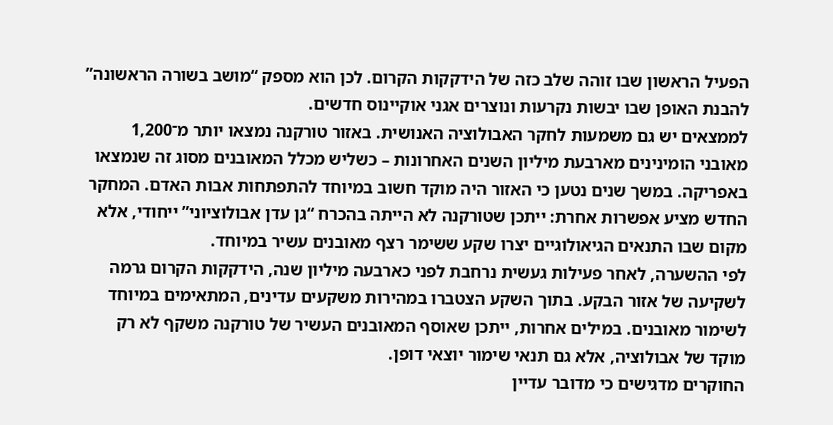הפעיל הראשון שבו זוהה שלב כזה של הידקקות הקרום. לכן הוא מספק “מושב בשורה הראשונה” להבנת האופן שבו יבשות נקרעות ונוצרים אגני אוקיינוס חדשים.
לממצאים יש גם משמעות לחקר האבולוציה האנושית. באזור טורקנה נמצאו יותר מ־1,200 מאובני הומינינים מארבעת מיליון השנים האחרונות – כשליש מכלל המאובנים מסוג זה שנמצאו באפריקה. במשך שנים נטען כי האזור היה מוקד חשוב במיוחד להתפתחות אבות האדם. המחקר החדש מציע אפשרות אחרת: ייתכן שטורקנה לא הייתה בהכרח “גן עדן אבולוציוני” ייחודי, אלא מקום שבו התנאים הגיאולוגיים יצרו שקע ששימר רצף מאובנים עשיר במיוחד.
לפי ההשערה, לאחר פעילות געשית נרחבת לפני כארבעה מיליון שנה, הידקקות הקרום גרמה לשקיעה של אזור הבקע. בתוך השקע הצטברו במהירות משקעים עדינים, המתאימים במיוחד לשימור מאובנים. במילים אחרות, ייתכן שאוסף המאובנים העשיר של טורקנה משקף לא רק מוקד של אבולוציה, אלא גם תנאי שימור יוצאי דופן.
החוקרים מדגישים כי מדובר עדיין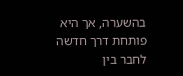בהשערה, אך היא פותחת דרך חדשה לחבר בין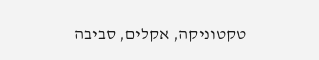טקטוניקה, אקלים, סביבה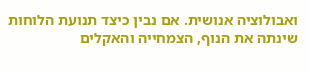ואבולוציה אנושית. אם נבין כיצד תנועת הלוחות שינתה את הנוף, הצמחייה והאקלים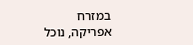במזרח אפריקה, נוכל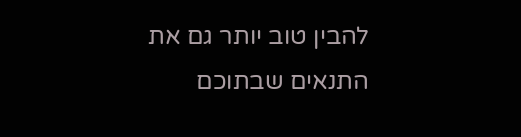להבין טוב יותר גם את התנאים שבתוכם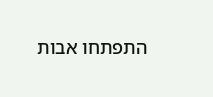התפתחו אבות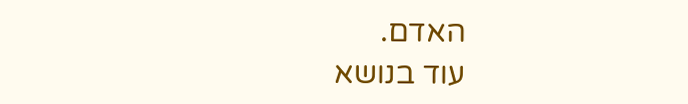האדם.
עוד בנושא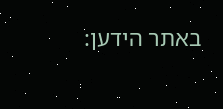באתר הידען: